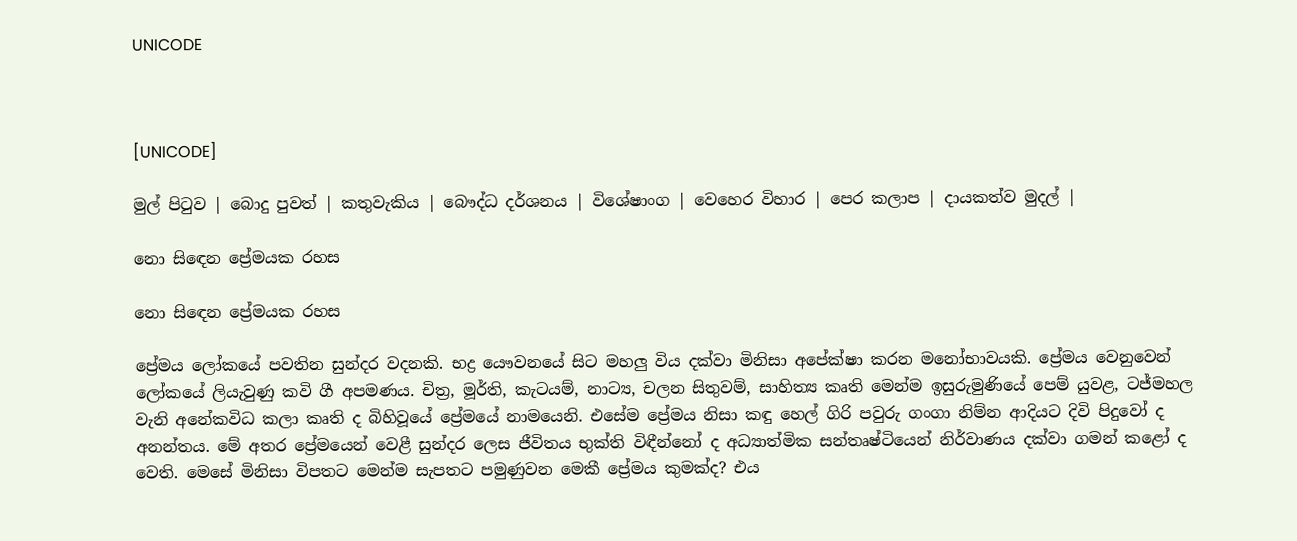UNICODE



[UNICODE]

මුල් පිටුව | බොදු පුවත් | කතුවැකිය | බෞද්ධ දර්ශනය | විශේෂාංග | වෙහෙර විහාර | පෙර කලාප | දායකත්ව මුදල් |

නො සිඳෙන ප්‍රේමයක රහස

නො සිඳෙන ප්‍රේමයක රහස

ප්‍රේමය ලෝකයේ පවතින සුන්දර වදනකි. භද්‍ර යෞවනයේ සිට මහලු විය දක්වා මිනිසා අපේක්ෂා කරන මනෝභාවයකි. ප්‍රේමය වෙනුවෙන් ලෝකයේ ලියැවුණු කවි ගී අපමණය. චිත්‍ර, මූර්ති, කැටයම්, නාට්‍ය, චලන සිතුවම්, සාහිත්‍ය කෘති මෙන්ම ඉසුරුමුණියේ පෙම් යුවළ, ටජ්මහල වැනි අනේකවිධ කලා කෘති ද බිහිවූයේ ප්‍රේමයේ නාමයෙනි. එසේම ප්‍රේමය නිසා කඳු හෙල් ගිරි පවුරු ගංගා නිම්න ආදියට දිවි පිදුවෝ ද අනන්තය. මේ අතර ප්‍රේමයෙන් වෙළී සුන්දර ලෙස ජීවිතය භුක්ති විඳීන්නෝ ද අධ්‍යාත්මික සන්තෘෂ්ටියෙන් නිර්වාණය දක්වා ගමන් කළෝ ද වෙති. මෙසේ මිනිසා විපතට මෙන්ම සැපතට පමුණුවන මෙකී ප්‍රේමය කුමක්ද? එය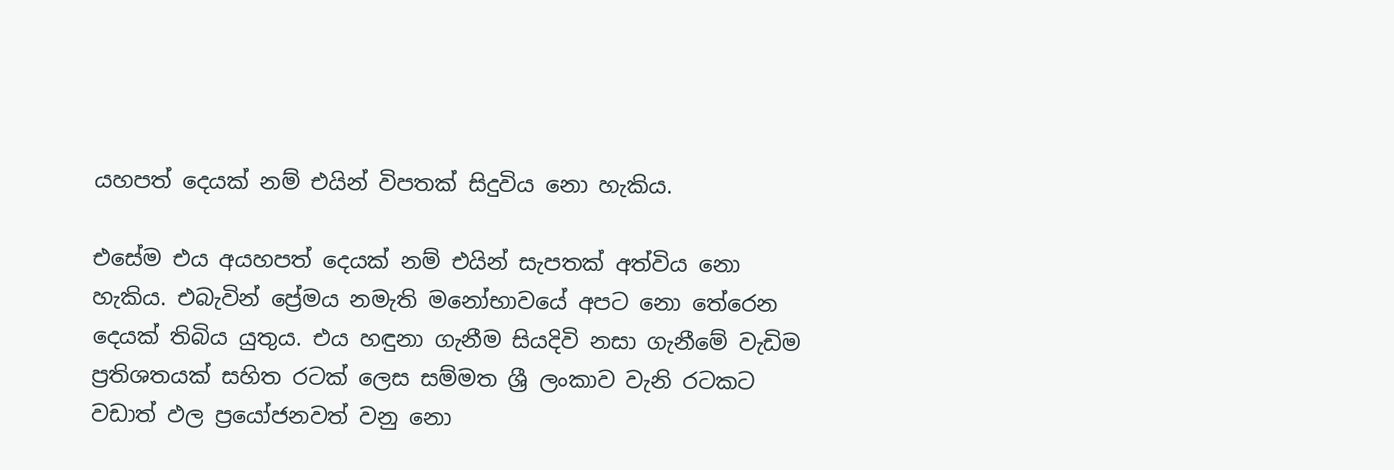යහපත් දෙයක් නම් එයින් විපතක් සිදුවිය නො හැකිය.

එසේම එය අයහපත් දෙයක් නම් එයින් සැපතක් අත්විය නො හැකිය. එබැවින් ප්‍රේමය නමැති මනෝභාවයේ අපට නො තේරෙන දෙයක් තිබිය යුතුය. එය හඳුනා ගැනීම සියදිවි නසා ගැනීමේ වැඩිම ප්‍රතිශතයක් සහිත රටක් ලෙස සම්මත ශ්‍රී ලංකාව වැනි රටකට වඩාත් ඵල ප්‍රයෝජනවත් වනු නො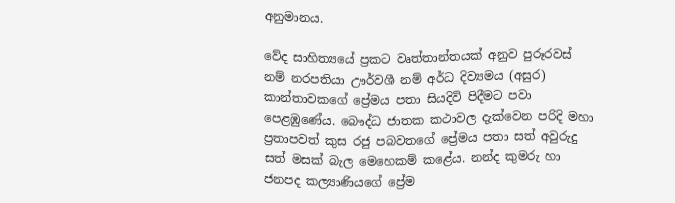අනුමානය.

වේද සාහිත්‍යයේ ප්‍රකට වෘත්තාන්තයක් අනුව පුරූරවස් නම් නරපතියා ඌර්වශී නම් අර්ධ දිව්‍යමය (අසුර) කාන්තාවකගේ ප්‍රේමය පතා සියදිවි පිදීමට පවා පෙළඹුණේය. බෞද්ධ ජාතක කථාවල දැක්වෙන පරිදි මහා ප්‍රතාපවත් කුස රජු පබවතගේ ප්‍රේමය පතා සත් අවුරුදු සත් මසක් බැල මෙහෙකම් කළේය. නන්ද කුමරු හා ජනපද කල්‍යාණියගේ ප්‍රේම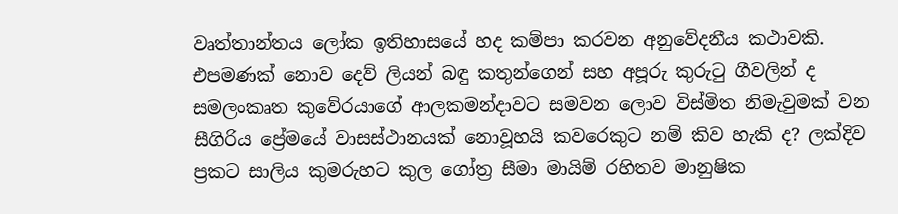වෘත්තාන්තය ලෝක ඉතිහාසයේ හද කම්පා කරවන අනුවේදනීය කථාවකි. එපමණක් නොව දෙව් ලියන් බඳු කතුන්ගෙන් සහ අපූරු කුරුටු ගීවලින් ද සමලංකෘත කුවේරයාගේ ආලකමන්දාවට සමවන ලොව විස්මිත නිමැවුමක් වන සීගිරිය ප්‍රේමයේ වාසස්ථානයක් නොවූහයි කවරෙකුට නම් කිව හැකි ද? ලක්දිව ප්‍රකට සාලිය කුමරුහට කුල ගෝත්‍ර සීමා මායිම් රහිතව මානුෂික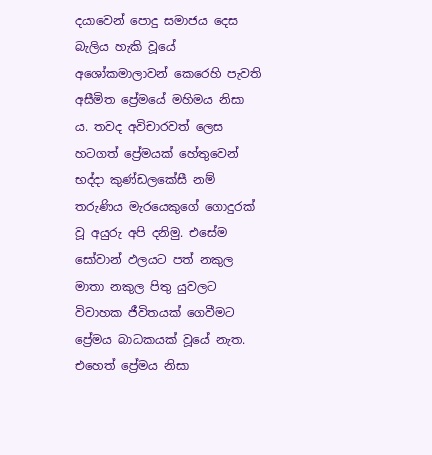දයාවෙන් පොදු සමාජය දෙස බැලිය හැකි වූයේ අශෝකමාලාවන් කෙරෙහි පැවති අසීමිත ප්‍රේමයේ මහිමය නිසා ය. තවද අවිචාරවත් ලෙස හටගත් ප්‍රේමයක් හේතුවෙන් භද්දා කුණ්ඩලකේසී නම් තරුණිය මැරයෙකුගේ ගොදුරක් වූ අයුරු අපි දනිමු. එසේම සෝවාන් ඵලයට පත් නකුල මාතා නකුල පිතු යුවලට විවාහක ජීවිතයක් ගෙවීමට ප්‍රේමය බාධකයක් වූයේ නැත. එහෙත් ප්‍රේමය නිසා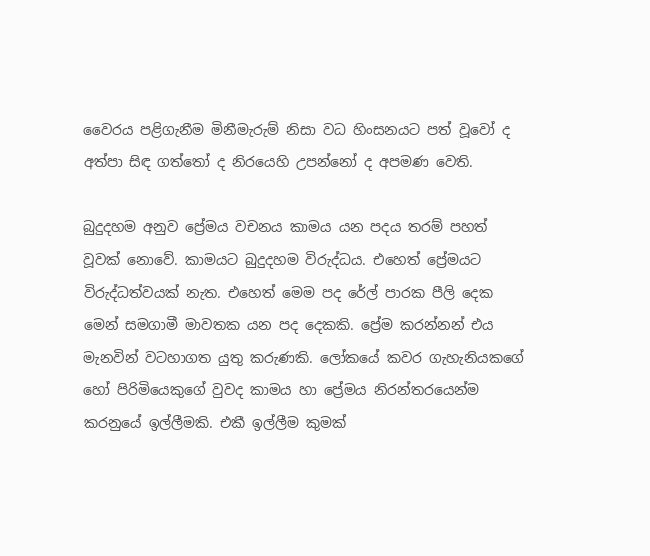වෛරය පළිගැනීම මිනීමැරුම් නිසා වධ හිංසනයට පත් වූවෝ ද අත්පා සිඳ ගත්තෝ ද නිරයෙහි උපන්නෝ ද අපමණ වෙති.

බුදුදහම අනුව ප්‍රේමය වචනය කාමය යන පදය තරම් පහත් වූවක් නොවේ. කාමයට බුදුදහම විරුද්ධය. එහෙත් ප්‍රේමයට විරුද්ධත්වයක් නැත. එහෙත් මෙම පද රේල් පාරක පීලි දෙක මෙන් සමගාමී මාවතක යන පද දෙකකි. ප්‍රේම කරන්නන් එය මැනවින් වටහාගත යුතු කරුණකි. ලෝකයේ කවර ගැහැනියකගේ හෝ පිරිමියෙකුගේ වුවද කාමය හා ප්‍රේමය නිරන්තරයෙන්ම කරනුයේ ඉල්ලීමකි. එකී ඉල්ලීම කුමක්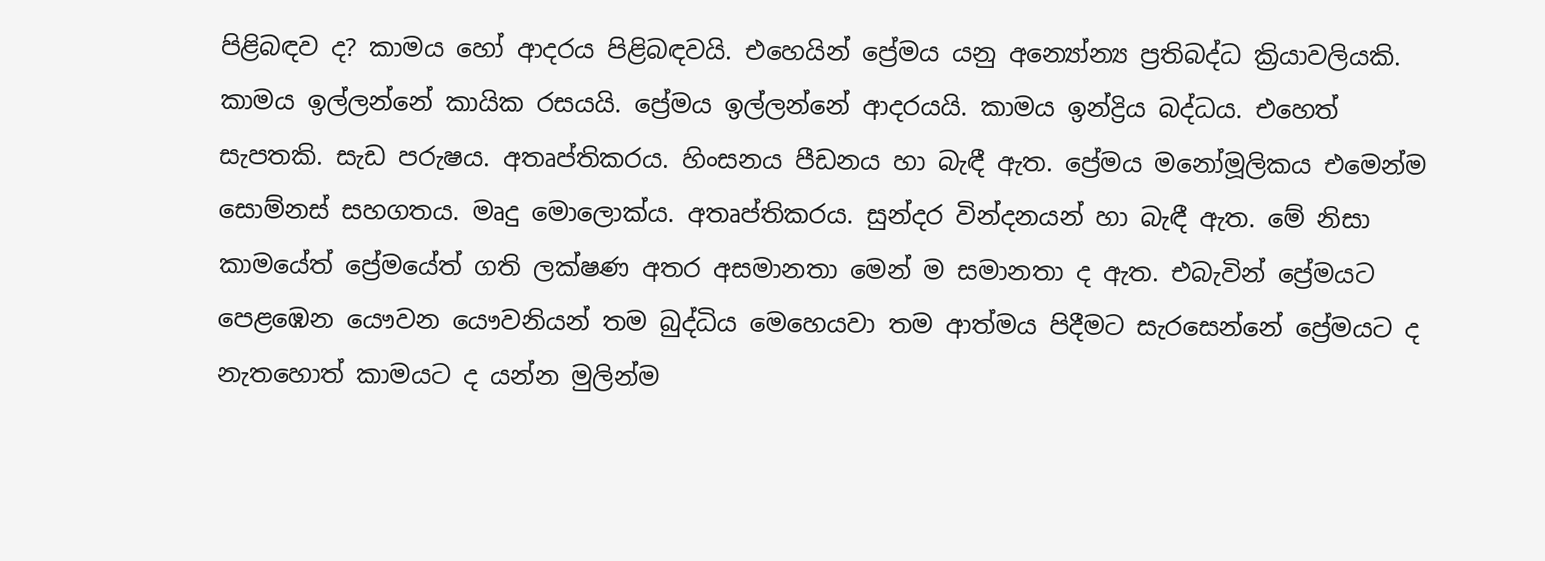පිළිබඳව ද? කාමය හෝ ආදරය පිළිබඳවයි. එහෙයින් ප්‍රේමය යනු අන්‍යෝන්‍ය ප්‍රතිබද්ධ ක්‍රියාවලියකි. කාමය ඉල්ලන්නේ කායික රසයයි. ප්‍රේමය ඉල්ලන්නේ ආදරයයි. කාමය ඉන්ද්‍රිය බද්ධය. එහෙත් සැපතකි. සැඩ පරුෂය. අතෘප්තිකරය. හිංසනය පීඩනය හා බැඳී ඇත. ප්‍රේමය මනෝමූලිකය එමෙන්ම සොම්නස් සහගතය. මෘදු මොලොක්ය. අතෘප්තිකරය. සුන්දර වින්දනයන් හා බැඳී ඇත. මේ නිසා කාමයේත් ප්‍රේමයේත් ගති ලක්ෂණ අතර අසමානතා මෙන් ම සමානතා ද ඇත. එබැවින් ප්‍රේමයට පෙළඹෙන යෞවන යෞවනියන් තම බුද්ධිය මෙහෙයවා තම ආත්මය පිදීමට සැරසෙන්නේ ප්‍රේමයට ද නැතහොත් කාමයට ද යන්න මුලින්ම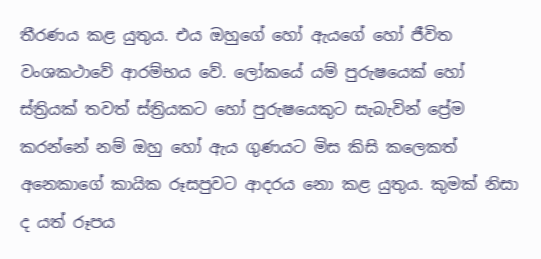තීරණය කළ යුතුය. එය ඔහුගේ හෝ ඇයගේ හෝ ජීවිත වංශකථාවේ ආරම්භය වේ. ලෝකයේ යම් පුරුෂයෙක් හෝ ස්ත්‍රියක් තවත් ස්ත්‍රියකට හෝ පුරුෂයෙකුට සැබැවින් ප්‍රේම කරන්නේ නම් ඔහු හෝ ඇය ගුණයට මිස කිසි කලෙකත් අනෙකාගේ කායික රූසපුවට ආදරය නො කළ යුතුය. කුමක් නිසා ද යත් රූපය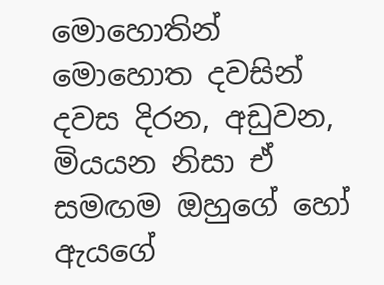මොහොතින් මොහොත දවසින් දවස දිරන, අඩුවන, මියයන නිසා ඒ සමඟම ඔහුගේ හෝ ඇයගේ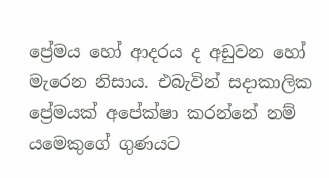ප්‍රේමය හෝ ආදරය ද අඩුවන හෝ මැරෙන නිසාය. එබැවින් සදාකාලික ප්‍රේමයක් අපේක්ෂා කරන්නේ නම් යමෙකුගේ ගුණයට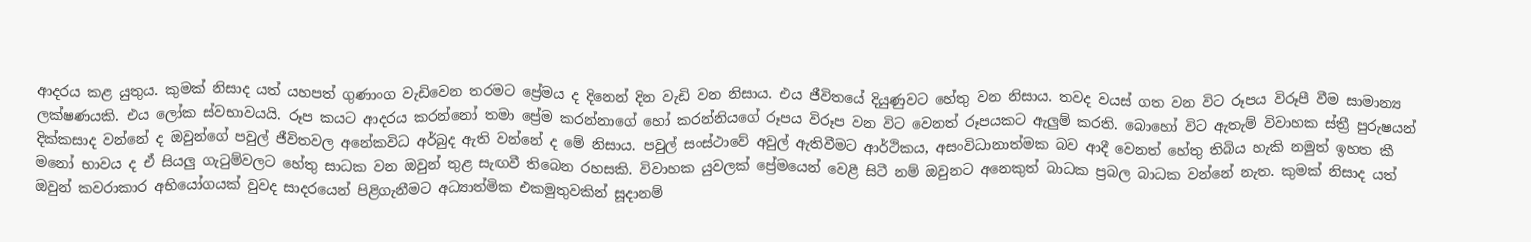ආදරය කළ යුතුය. කුමක් නිසාද යත් යහපත් ගුණාංග වැඩිවෙන තරමට ප්‍රේමය ද දිනෙන් දින වැඩි වන නිසාය. එය ජීවිතයේ දියුණුවට හේතු වන නිසාය. තවද වයස් ගත වන විට රූපය විරූපී වීම සාමාන්‍ය ලක්ෂණයකි. එය ලෝක ස්වභාවයයි. රූප කයට ආදරය කරන්නෝ තමා ප්‍රේම කරන්නාගේ හෝ කරන්නියගේ රූපය විරූප වන විට වෙනත් රූපයකට ඇලුම් කරති. බොහෝ විට ඇතැම් විවාහක ස්ත්‍රී පුරුෂයන් දික්කසාද වන්නේ ද ඔවුන්ගේ පවුල් ජීවිතවල අනේකවිධ අර්බුද ඇති වන්නේ ද මේ නිසාය. පවුල් සංස්ථාවේ අවුල් ඇතිවීමට ආර්ථිකය, අසංවිධානාත්මක බව ආදී වෙනත් හේතු තිබිය හැකි නමුත් ඉහත කී මනෝ භාවය ද ඒ සියලු ගැටුම්වලට හේතු සාධක වන ඔවුන් තුළ සැඟවී තිබෙන රහසකි. විවාහක යුවලක් ප්‍රේමයෙන් වෙළී සිටී නම් ඔවුනට අනෙකුත් බාධක ප්‍රබල බාධක වන්නේ නැත. කුමක් නිසාද යත් ඔවුන් කවරාකාර අභියෝගයක් වුවද සාදරයෙන් පිළිගැනීමට අධ්‍යාත්මික එකමුතුවකින් සූදානම්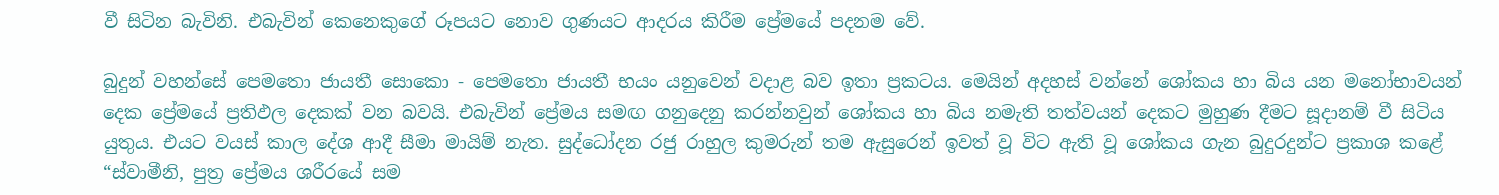වී සිටින බැවිනි. එබැවින් කෙනෙකුගේ රූපයට නොව ගුණයට ආදරය කිරීම ප්‍රේමයේ පදනම වේ.

බුදුන් වහන්සේ පෙමතො ජායතී සොකො - පෙමතො ජායතී භයං යනුවෙන් වදාළ බව ඉතා ප්‍රකටය. මෙයින් අදහස් වන්නේ ශෝකය හා බිය යන මනෝභාවයන් දෙක ප්‍රේමයේ ප්‍රතිඵල දෙකක් වන බවයි. එබැවින් ප්‍රේමය සමඟ ගනුදෙනු කරන්නවුන් ශෝකය හා බිය නමැති තත්වයන් දෙකට මුහුණ දීමට සූදානම් වී සිටිය යුතුය. එයට වයස් කාල දේශ ආදී සීමා මායිම් නැත. සුද්ධෝදන රජු රාහුල කුමරුන් තම ඇසුරෙන් ඉවත් වූ විට ඇති වූ ශෝකය ගැන බුදුරදුන්ට ප්‍රකාශ කළේ “ස්වාමීනි, පුත්‍ර ප්‍රේමය ශරීරයේ සම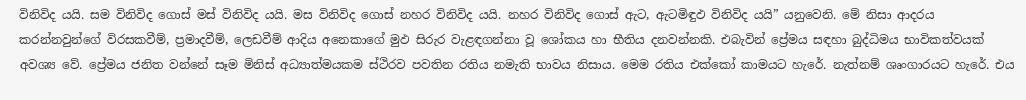විනිවිද යයි. සම විනිවිද ගොස් මස් විනිවිද යයි. මස විනිවිද ගොස් නහර විනිවිද යයි. නහර විනිවිද ගොස් ඇට, ඇටමිඳුඵ විනිවිද යයි” යනුවෙනි. මේ නිසා ආදරය කරන්නවුන්ගේ විරසකවීම්, ප්‍රමාදවීම්, ලෙඩවීම් ආදිය අනෙකාගේ මුඵ සිරුර වැළඳගන්නා වූ ශෝකය හා භීතිය දනවන්නකි. එබැවින් ප්‍රේමය සඳහා බුද්ධිමය භාවිකත්වයක් අවශ්‍ය වේ. ප්‍රේමය ජනිත වන්නේ සෑම මිනිස් අධ්‍යාත්මයකම ස්ථිරව පවතින රතිය නමැති භාවය නිසාය. මෙම රතිය එක්කෝ කාමයට හැරේ. නැත්නම් ශෘංගාරයට හැරේ. එය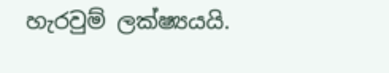හැරවුම් ලක්ෂ්‍යයයි.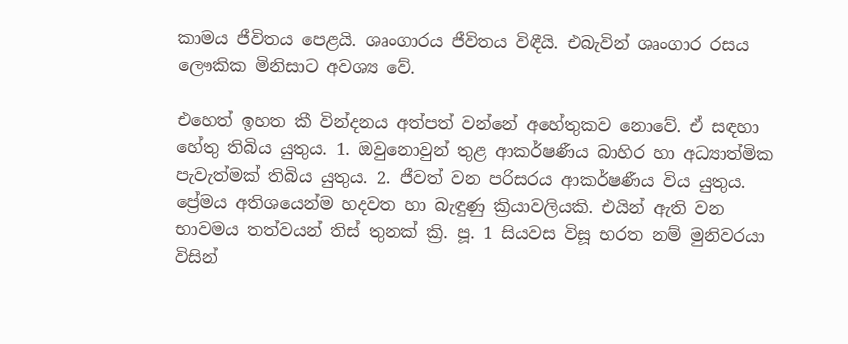කාමය ජීවිතය පෙළයි. ශෘංගාරය ජීවිතය විඳීයි. එබැවින් ශෘංගාර රසය ලෞකික මිනිසාට අවශ්‍ය වේ.

එහෙත් ඉහත කී වින්දනය අත්පත් වන්නේ අහේතුකව නොවේ. ඒ සඳහා හේතු තිබිය යුතුය. 1. ඔවුනොවුන් තුළ ආකර්ෂණීය බාහිර හා අධ්‍යාත්මික පැවැත්මක් තිබිය යුතුය. 2. ජීවත් වන පරිසරය ආකර්ෂණීය විය යුතුය. ප්‍රේමය අතිශයෙන්ම හදවත හා බැඳුණු ක්‍රියාවලියකි. එයින් ඇති වන භාවමය තත්වයන් තිස් තුනක් ක්‍රි. පූ. 1 සියවස විසූ භරත නම් මුනිවරයා විසින්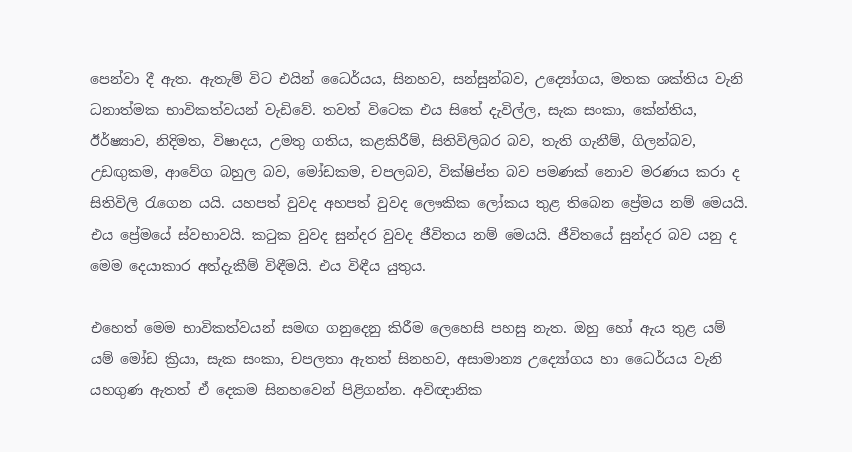පෙන්වා දී ඇත. ඇතැම් විට එයින් ධෛර්යය, සිනහව, සන්සුන්බව, උද්‍යෝගය, මතක ශක්තිය වැනි ධනාත්මක භාවිකත්වයන් වැඩිවේ. තවත් විටෙක එය සිතේ දැවිල්ල, සැක සංකා, කේන්තිය, ඊර්ෂ්‍යාව, නිදිමත, විෂාදය, උමතු ගතිය, කළකිරීම්, සිතිවිලිබර බව, තැති ගැනීම්, ගිලන්බව, උඩඟුකම, ආවේග බහුල බව, මෝඩකම, චපලබව, වික්ෂිප්ත බව පමණක් නොව මරණය කරා ද සිතිවිලි රැගෙන යයි. යහපත් වුවද අහපත් වුවද ලෞකික ලෝකය තුළ තිබෙන ප්‍රේමය නම් මෙයයි. එය ප්‍රේමයේ ස්වභාවයි. කටුක වුවද සුන්දර වුවද ජීවිතය නම් මෙයයි. ජීවිතයේ සුන්දර බව යනු ද මෙම දෙයාකාර අත්දැකීම් විඳීමයි. එය විඳීය යුතුය.

එහෙත් මෙම භාවිකත්වයන් සමඟ ගනුදෙනු කිරීම ලෙහෙසි පහසු නැත. ඔහු හෝ ඇය තුළ යම් යම් මෝඩ ක්‍රියා, සැක සංකා, චපලතා ඇතත් සිනහව, අසාමාන්‍ය උද්‍යෝගය හා ධෛර්යය වැනි යහගුණ ඇතත් ඒ දෙකම සිනහවෙන් පිළිගන්න. අවිඥානික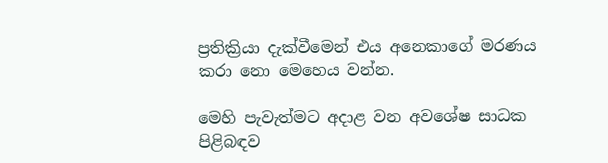ප්‍රතික්‍රියා දැක්වීමෙන් එය අනෙකාගේ මරණය කරා නො මෙහෙය වන්න.

මෙහි පැවැත්මට අදාළ වන අවශේෂ සාධක පිළිබඳව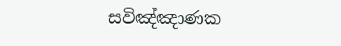සවිඤ්ඤාණක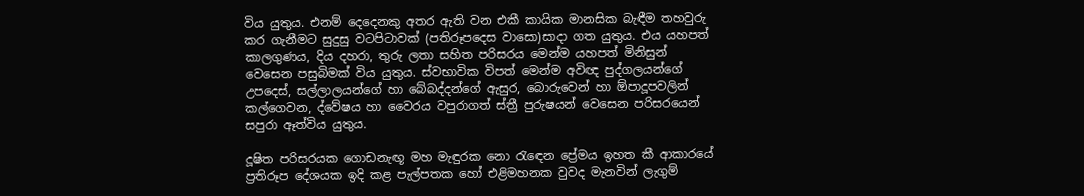විය යුතුය. එනම් දෙදෙනකු අතර ඇති වන එකී කායික මානසික බැඳීම තහවුරු කර ගැනීමට සුදුසු වටපිටාවක් (පතිරූපදෙස වාසො)සාදා ගත යුතුය. එය යහපත් කාලගුණය, දිය දහරා, තුරු ලතා සහිත පරිසරය මෙන්ම යහපත් මිනිසුන් වෙසෙන පසුබිමක් විය යුතුය. ස්වභාවික විපත් මෙන්ම අවිඥ පුද්ගලයන්ගේ උපදෙස්, සල්ලාලයන්ගේ හා බේබද්දන්ගේ ඇසුර, බොරුවෙන් හා ඕපාදූපවලින් කල්ගෙවන, ද්වේෂය හා වෛරය වපුරාගත් ස්ත්‍රී පුරුෂයන් වෙසෙන පරිසරයෙන් සපුරා ඈත්විය යුතුය.

දූෂිත පරිසරයක ගොඩනැඟූ මහ මැඳුරක නො රැඳෙන ප්‍රේමය ඉහත කී ආකාරයේ ප්‍රතිරූප දේශයක ඉදි කළ පැල්පතක හෝ එළිමහනක වුවද මැනවින් ලැගුම්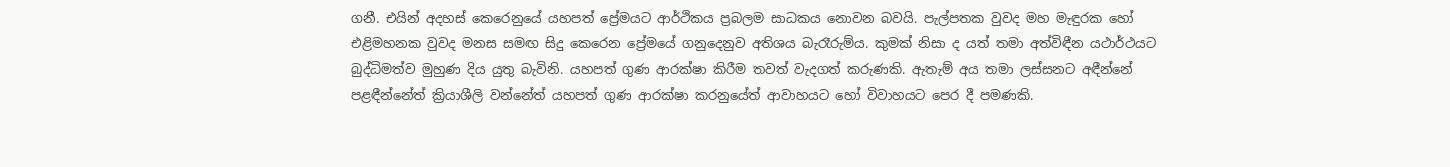ගනී. එයින් අදහස් කෙරෙනුයේ යහපත් ප්‍රේමයට ආර්ථිකය ප්‍රබලම සාධකය නොවන බවයි. පැල්පතක වුවද මහ මැඳුරක හෝ එළිමහනක වුවද මනස සමඟ සිදු කෙරෙන ප්‍රේමයේ ගනුදෙනුව අතිශය බැරෑරුම්ය. කුමක් නිසා ද යත් තමා අත්විඳීන යථාර්ථයට බුද්ධිමත්ව මුහුණ දිය යුතු බැවිනි. යහපත් ගුණ ආරක්ෂා කිරීම තවත් වැදගත් කරුණකි. ඇතැම් අය තමා ලස්සනට අඳීන්නේ පළඳීන්නේත් ක්‍රියාශීලි වන්නේත් යහපත් ගුණ ආරක්ෂා කරනුයේත් ආවාහයට හෝ විවාහයට පෙර දී පමණකි.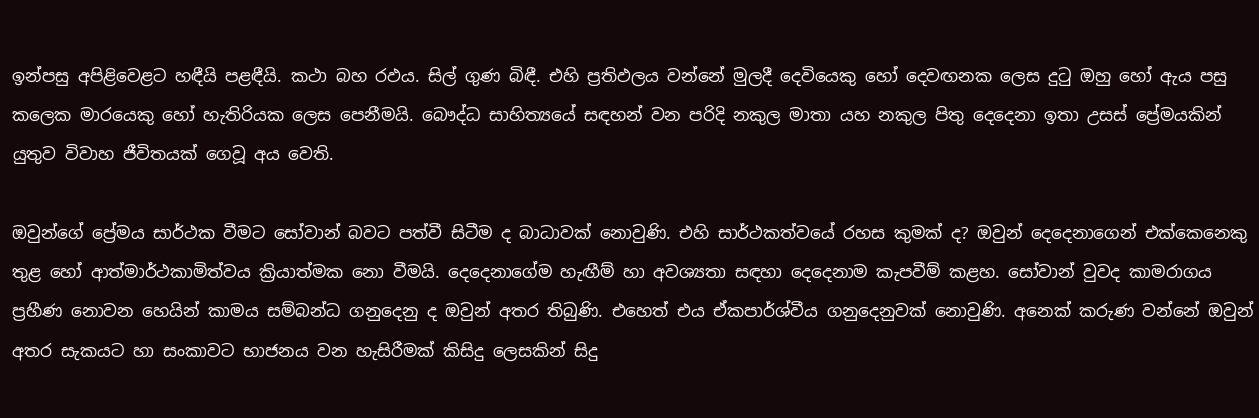ඉන්පසු අපිළිවෙළට හඳීයි පළඳීයි. කථා බහ රඵය. සිල් ගුණ බිඳී. එහි ප්‍රතිඵලය වන්නේ මුලදී දෙවියෙකු හෝ දෙවඟනක ලෙස දුටු ඔහු හෝ ඇය පසු කලෙක මාරයෙකු හෝ හැතිරියක ලෙස පෙනීමයි. බෞද්ධ සාහිත්‍යයේ සඳහන් වන පරිදි නකුල මාතා යහ නකුල පිතු දෙදෙනා ඉතා උසස් ප්‍රේමයකින් යුතුව විවාහ ජීවිතයක් ගෙවූ අය වෙති.

ඔවුන්ගේ ප්‍රේමය සාර්ථක වීමට සෝවාන් බවට පත්වී සිටීම ද බාධාවක් නොවුණි. එහි සාර්ථකත්වයේ රහස කුමක් ද? ඔවුන් දෙදෙනාගෙන් එක්කෙනෙකු තුළ හෝ ආත්මාර්ථකාමිත්වය ක්‍රියාත්මක නො වීමයි. දෙදෙනාගේම හැඟීම් හා අවශ්‍යතා සඳහා දෙදෙනාම කැපවීම් කළහ. සෝවාන් වුවද කාමරාගය ප්‍රහීණ නොවන හෙයින් කාමය සම්බන්ධ ගනුදෙනු ද ඔවුන් අතර තිබුණි. එහෙත් එය ඒකපාර්ශ්වීය ගනුදෙනුවක් නොවුණි. අනෙක් කරුණ වන්නේ ඔවුන් අතර සැකයට හා සංකාවට භාජනය වන හැසිරීමක් කිසිදු ලෙසකින් සිදු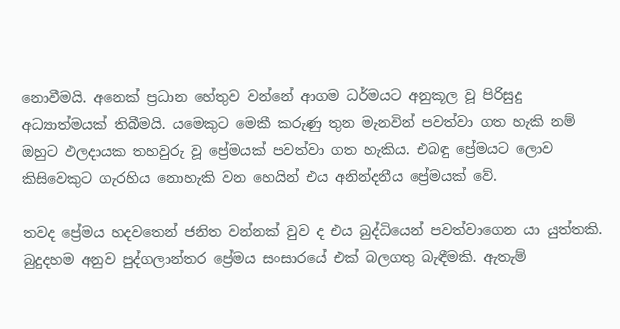නොවීමයි. අනෙක් ප්‍රධාන හේතුව වන්නේ ආගම ධර්මයට අනුකූල වූ පිරිසුදු අධ්‍යාත්මයක් තිබීමයි. යමෙකුට මෙකී කරුණු තුන මැනවින් පවත්වා ගත හැකි නම් ඔහුට ඵලදායක තහවුරු වූ ප්‍රේමයක් පවත්වා ගත හැකිය. එබඳු ප්‍රේමයට ලොව කිසිවෙකුට ගැරහිය නොහැකි වන හෙයින් එය අනින්දනීය ප්‍රේමයක් වේ.

තවද ප්‍රේමය හදවතෙන් ජනිත වන්නක් වුව ද එය බුද්ධියෙන් පවත්වාගෙන යා යුත්තකි. බුදුදහම අනුව පුද්ගලාන්තර ප්‍රේමය සංසාරයේ එක් බලගතු බැඳීමකි. ඇතැම්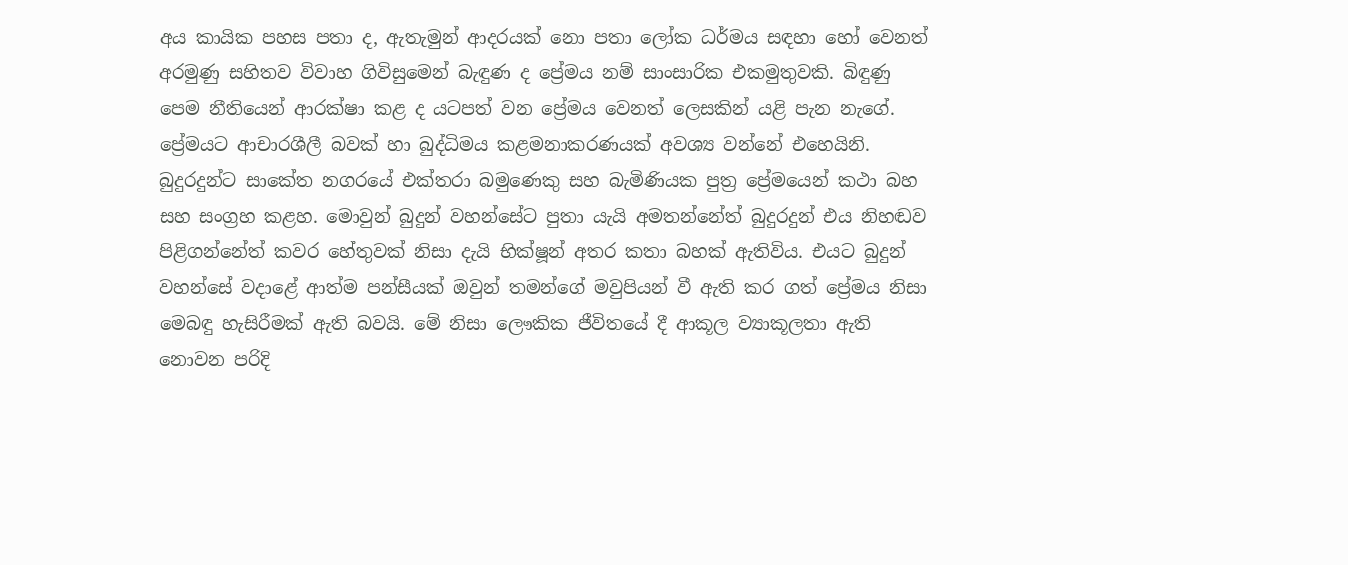අය කායික පහස පතා ද, ඇතැමුන් ආදරයක් නො පතා ලෝක ධර්මය සඳහා හෝ වෙනත් අරමුණු සහිතව විවාහ ගිවිසුමෙන් බැඳුණ ද ප්‍රේමය නම් සාංසාරික එකමුතුවකි. බිඳුණු පෙම නීතියෙන් ආරක්ෂා කළ ද යටපත් වන ප්‍රේමය වෙනත් ලෙසකින් යළි පැන නැගේ. ප්‍රේමයට ආචාරශීලී බවක් හා බුද්ධිමය කළමනාකරණයක් අවශ්‍ය වන්නේ එහෙයිනි. බුදුරදුන්ට සාකේත නගරයේ එක්තරා බමුණෙකු සහ බැමිණියක පුත්‍ර ප්‍රේමයෙන් කථා බහ සහ සංග්‍රහ කළහ. මොවුන් බුදුන් වහන්සේට පුතා යැයි අමතන්නේත් බුදුරදුන් එය නිහඬව පිළිගන්නේත් කවර හේතුවක් නිසා දැයි භික්ෂූන් අතර කතා බහක් ඇතිවිය. එයට බුදුන් වහන්සේ වදාළේ ආත්ම පන්සීයක් ඔවුන් තමන්ගේ මවුපියන් වී ඇති කර ගත් ප්‍රේමය නිසා මෙබඳු හැසිරීමක් ඇති බවයි. මේ නිසා ලෞකික ජීවිතයේ දී ආකූල ව්‍යාකූලතා ඇති නොවන පරිදි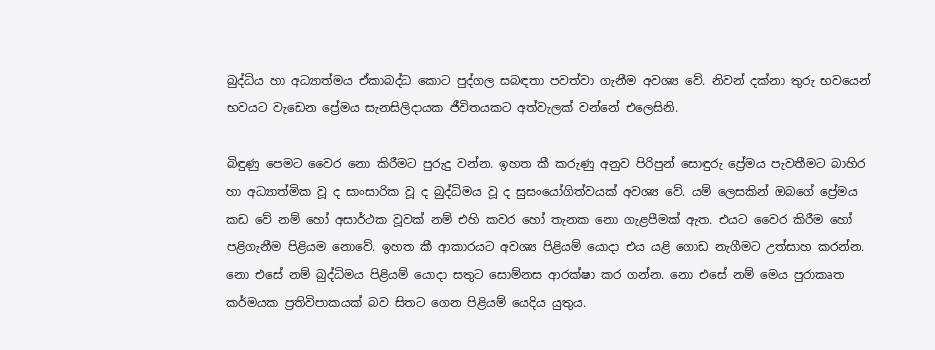බුද්ධිය හා අධ්‍යාත්මය ඒකාබද්ධ කොට පුද්ගල සබඳතා පවත්වා ගැනීම අවශ්‍ය වේ. නිවන් දක්නා තුරු භවයෙන් භවයට වැඩෙන ප්‍රේමය සැනසිලිදායක ජීවිතයකට අත්වැලක් වන්නේ එලෙසිනි.

බිඳුණු පෙමට වෛර නො කිරීමට පුරුදු වන්න. ඉහත කී කරුණු අනුව පිරිපුන් සොඳුරු ප්‍රේමය පැවතීමට බාහිර හා අධ්‍යාත්මික වූ ද සාංසාරික වූ ද බුද්ධිමය වූ ද සුසංයෝගිත්වයක් අවශ්‍ය වේ. යම් ලෙසකින් ඔබගේ ප්‍රේමය කඩ වේ නම් හෝ අසාර්ථක වූවක් නම් එහි කවර හෝ තැනක නො ගැළපීමක් ඇත. එයට වෛර කිරීම හෝ පළිගැනීම පිළියම නොවේ. ඉහත කී ආකාරයට අවශ්‍ය පිළියම් යොදා එය යළි ගොඩ නැගීමට උත්සාහ කරන්න. නො එසේ නම් බුද්ධිමය පිළියම් යොදා සතුට සොම්නස ආරක්ෂා කර ගන්න. නො එසේ නම් මෙය පුරාකෘත කර්මයක ප්‍රතිවිපාකයක් බව සිතට ගෙන පිළියම් යෙදිය යුතුය.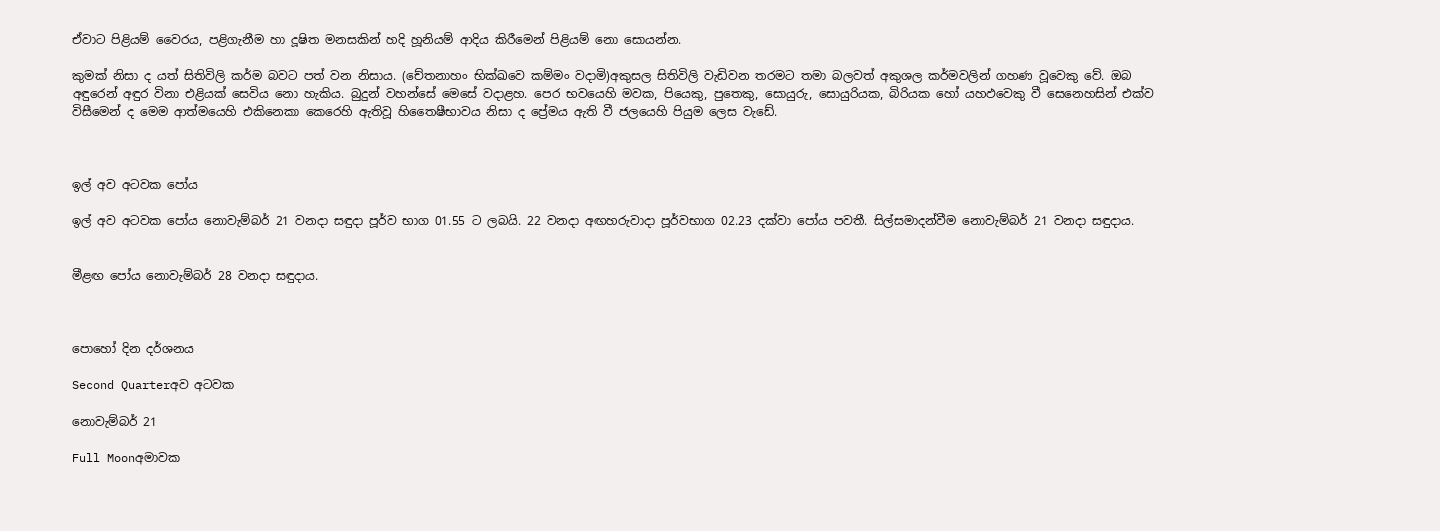ඒවාට පිළියම් වෛරය, පළිගැනීම හා දූෂිත මනසකින් හදි හූනියම් ආදිය කිරීමෙන් පිළියම් නො සොයන්න.

කුමක් නිසා ද යත් සිතිවිලි කර්ම බවට පත් වන නිසාය. (චේතනාහං භික්ඛවෙ කම්මං වදාමි)අකුසල සිතිවිලි වැඩිවන තරමට තමා බලවත් අකුශල කර්මවලින් ගහණ වූවෙකු වේ. ඔබ අඳුරෙන් අඳුර විනා එළියක් සෙවිය නො හැකිය. බුදුන් වහන්සේ මෙසේ වදාළහ. පෙර භවයෙහි මවක, පියෙකු, පුතෙකු, සොයුරු, සොයුරියක, බිරියක හෝ යහඵවෙකු වී සෙනෙහසින් එක්ව විසීමෙන් ද මෙම ආත්මයෙහි එකිනෙකා කෙරෙහි ඇතිවූ හිතෛෂීභාවය නිසා ද ප්‍රේමය ඇති වී ජලයෙහි පියුම ලෙස වැඩේ.



ඉල් අව අටවක පෝය

ඉල් අව අටවක පෝය නොවැම්බර් 21 වනදා සඳුදා පූර්ව භාග 01.55 ට ලබයි. 22 වනදා අඟහරුවාදා පූර්වභාග 02.23 දක්වා පෝය පවතී. සිල්සමාදන්වීම නොවැම්බර් 21 වනදා සඳුදාය.


මීළඟ පෝය නොවැම්බර් 28 වනදා සඳුදාය.



පොහෝ දින දර්ශනය

Second Quarterඅව අටවක

නොවැම්බර් 21

Full Moonඅමාවක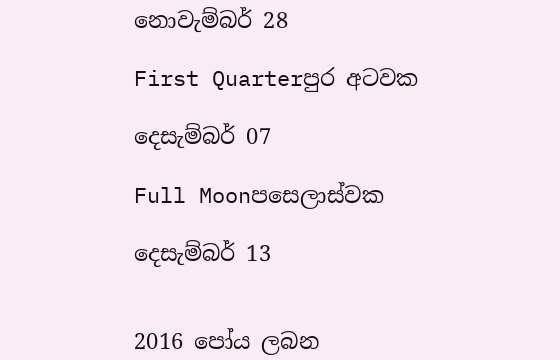නොවැම්බර් 28

First Quarterපුර අටවක

දෙසැම්බර් 07

Full Moonපසෙලාස්වක

දෙසැම්බර් 13


2016 පෝය ලබන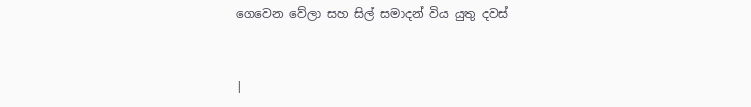ගෙවෙන වේලා සහ සිල් සමාදන් විය යුතු දවස්



|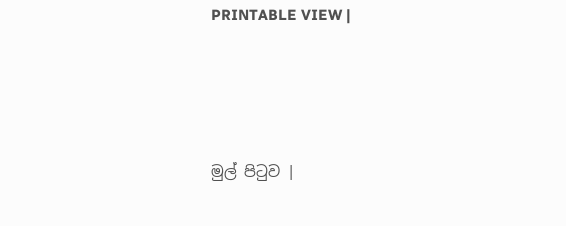PRINTABLE VIEW |




මුල් පිටුව |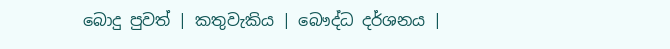බොදු පුවත් | කතුවැකිය | බෞද්ධ දර්ශනය |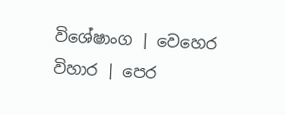විශේෂාංග | වෙහෙර විහාර | පෙර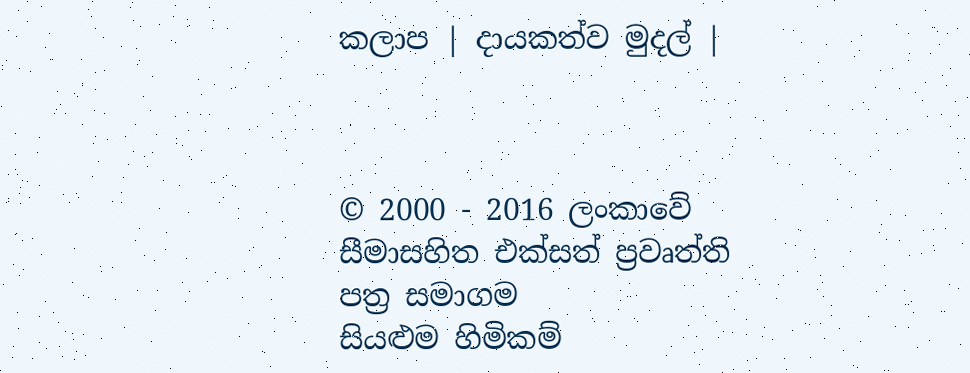කලාප | දායකත්ව මුදල් |



© 2000 - 2016 ලංකාවේ සීමාසහිත එක්සත් ප්‍රවෘත්ති පත්‍ර සමාගම
සියළුම හිමිකම්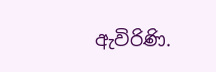ඇවිරිණි.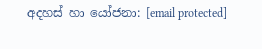අදහස් හා යෝජනා: [email protected]